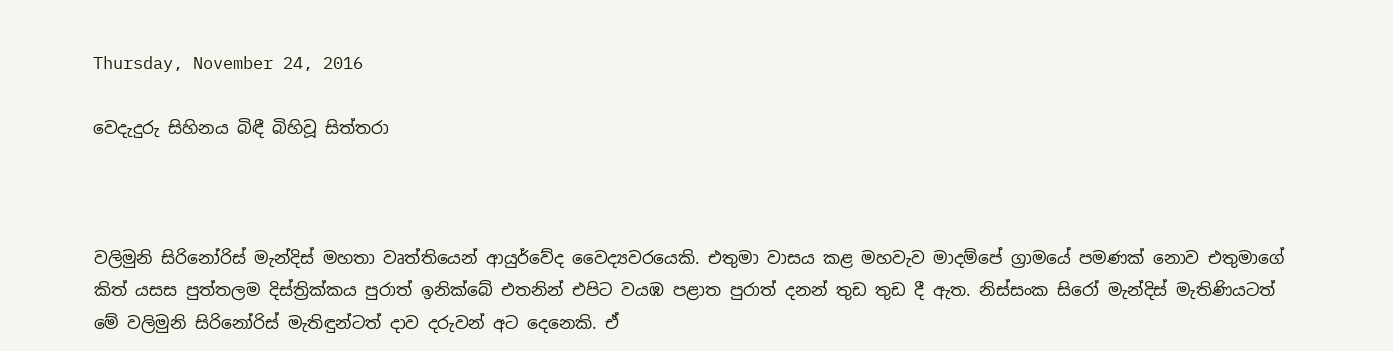Thursday, November 24, 2016

වෙදැදුරු සිහිනය බිඳී බිහිවූ සිත්තරා



වලිමුනි සිරිනෝරිස් මැන්දිස් මහතා වෘත්තියෙන් ආයුර්වේද වෛද්‍යවරයෙකි. එතුමා වාසය කළ මහවැව මාදම්පේ ග්‍රාමයේ පමණක් නොව එතුමාගේ කිත් යසස පුත්තලම දිස්ත්‍රික්කය පුරාත් ඉනික්බේ එතනින් එපිට වයඹ පළාත පුරාත් දනන් තුඩ තුඩ දී ඇත. නිස්සංක සිරෝ මැන්දිස් මැතිණියටත් මේ වලිමුනි සිරිනෝරිස් මැතිඳුන්ටත් දාව දරුවන් අට දෙනෙකි. ඒ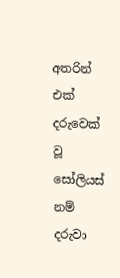අතරින් එක් දරුවෙක් වූ සෝලියස් නම් දරුවා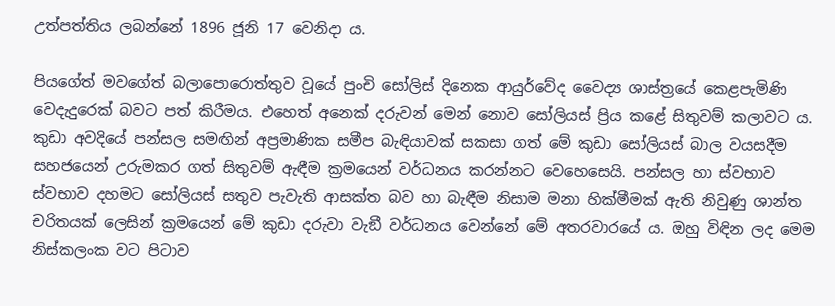උත්පත්තිය ලබන්නේ 1896 ජූනි 17 වෙනිදා ය.

පියගේත් මවගේත් බලාපොරොත්තුව වූයේ පුංචි සෝලිස් දිනෙක ආයුර්වේද වෛද්‍ය ශාස්ත්‍රයේ කෙළපැමිණි වෙදැදුරෙක් බවට පත් කිරීමය. එහෙත් අනෙක් දරුවන් මෙන් නොව සෝලියස් ප්‍රිය කළේ සිතුවම් කලාවට ය. කුඩා අවදියේ පන්සල සමඟින් අප්‍රමාණික සමීප බැඳියාවක් සකසා ගත් මේ කුඩා සෝලියස් බාල වයසදීම සහජයෙන් උරුමකර ගත් සිතුවම් ඇඳීම ක්‍රමයෙන් වර්ධනය කරන්නට වෙහෙසෙයි. පන්සල හා ස්වභාව ස්වභාව දහමට සෝලියස් සතුව පැවැති ආසක්ත බව හා බැඳීම නිසාම මනා හික්මීමක් ඇති නිවුණු ශාන්ත චරිතයක් ලෙසින් ක්‍රමයෙන් මේ කුඩා දරුවා වැඞී වර්ධනය වෙන්නේ මේ අතරවාරයේ ය. ඔහු විඳින ලද මෙම නිස්කලංක වට පිටාව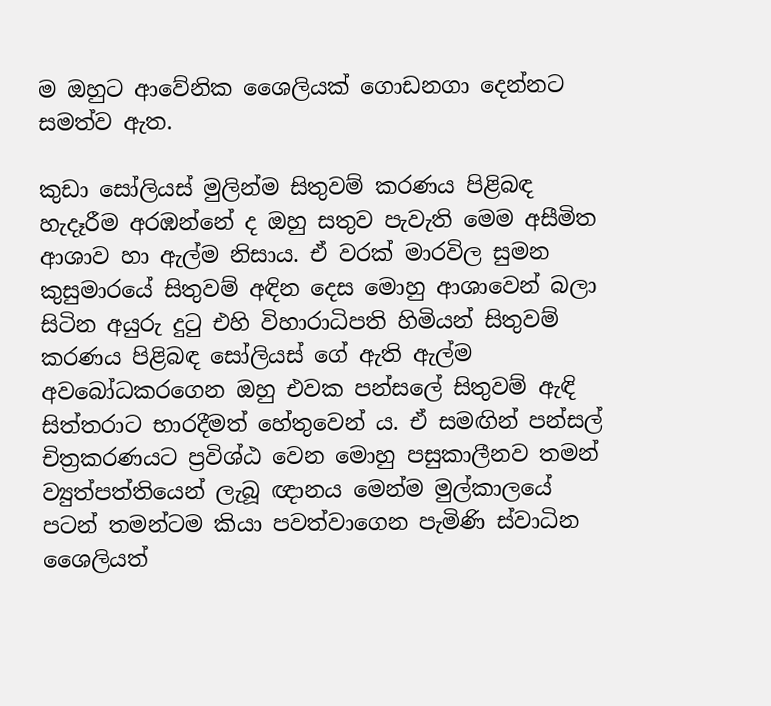ම ඔහුට ආවේනික ශෛලියක් ගොඩනගා දෙන්නට සමත්ව ඇත.

කුඩා සෝලියස් මුලින්ම සිතුවම් කරණය පිළිබඳ හැදෑරීම අරඹන්නේ ද ඔහු සතුව පැවැති මෙම අසීමිත ආශාව හා ඇල්ම නිසාය. ඒ වරක් මාරවිල සුමන කුසුමාරයේ සිතුවම් අඳින දෙස මොහු ආශාවෙන් බලා සිටින අයුරු දුටු එහි විහාරාධිපති හිමියන් සිතුවම් කරණය පිළිබඳ සෝලියස් ගේ ඇති ඇල්ම අවබෝධකරගෙන ඔහු එවක පන්සලේ සිතුවම් ඇඳි සිත්තරාට භාරදීමත් හේතුවෙන් ය. ඒ සමඟින් පන්සල් චිත්‍රකරණයට ප්‍රවිශ්ඨ වෙන මොහු පසුකාලීනව තමන් ව්‍යුත්පත්තියෙන් ලැබූ ඥානය මෙන්ම මුල්කාලයේ පටන් තමන්ටම කියා පවත්වාගෙන පැමිණි ස්වාධින ශෛලියත්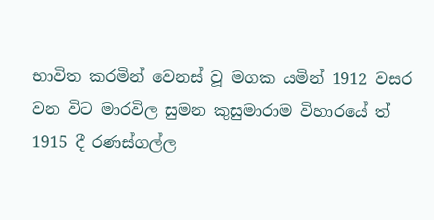භාවිත කරමින් වෙනස් වූ මගක යමින් 1912 වසර වන විට මාරවිල සුමන කුසුමාරාම විහාරයේ ත් 1915 දී රණස්ගල්ල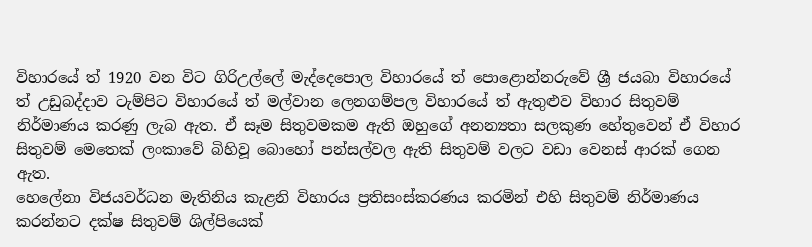විහාරයේ ත් 1920 වන විට ගිරිඋල්ලේ මැද්දෙපොල විහාරයේ ත් පොළොන්නරුවේ ශ්‍රී ජයබා විහාරයේ ත් උඩුබද්දාව ටැම්පිට විහාරයේ ත් මල්වාන ලෙනගම්පල විහාරයේ ත් ඇතුළුව විහාර සිතුවම් නිර්මාණය කරණු ලැබ ඇත. ඒ සෑම සිතුවමකම ඇති ඔහුගේ අනන්‍යතා සලකුණ හේතුවෙන් ඒ විහාර සිතුවම් මෙතෙක් ලංකාවේ බිහිවූ බොහෝ පන්සල්වල ඇති සිතුවම් වලට වඩා වෙනස් ආරක් ගෙන ඇත.
හෙලේනා විජයවර්ධන මැතිනිය කැළනි විහාරය ප්‍රතිසංස්කරණය කරමින් එහි සිතුවම් නිර්මාණය කරන්නට දක්ෂ සිතුවම් ශිල්පියෙක්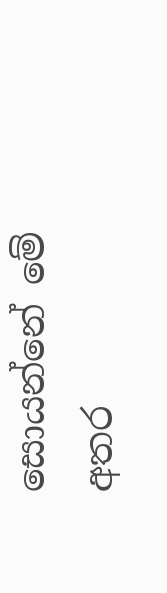සොයන්නේ මේ අතර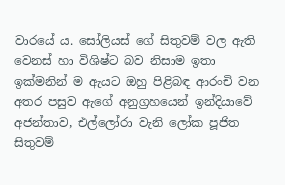වාරයේ ය. සෝලියස් ගේ සිතුවම් වල ඇති වෙනස් හා විශිෂ්ට බව නිසාම ඉතා ඉක්මනින් ම ඇයට ඔහු පිළිබඳ ආරංචි වන අතර පසුව ඇගේ අනුග්‍රහයෙන් ඉන්දියාවේ අජන්තාව, එල්ලෝරා වැනි ලෝක පූජිත සිතුවම්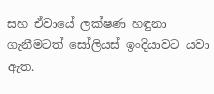සහ ඒවායේ ලක්ෂණ හඳුනා ගැනීමටත් සෝලියස් ඉංදියාවට යවා ඇත.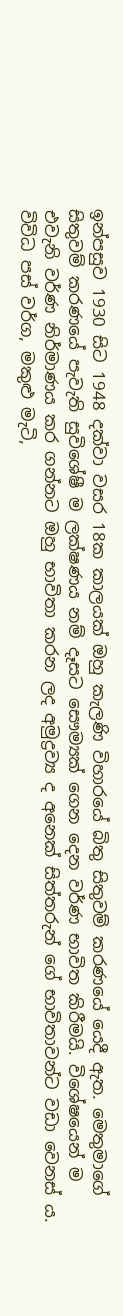ඉන්පසුව 1930 සිට 1948 දක්වා වසර 18ක කාලයක් ඔහු කැලණි විහාරයේ බිතු සිතුවම් කරණයේ යෙදී ඇත. මෙතුමාගේ සිතුවම් කරණයේ පැවැති සුවිශේෂී ම ලක්ෂණය නම් දෑසට සෞම්‍යක් ගෙන දෙන වර්ණ භාවිත කිරීමයි. විශේෂයෙන් ම එවැනි වර්ණ නිර්මාණය කර ගන්නට ඔහු භාවිතා කරන ලද අමුද්‍රව්‍ය ද අනෙක් සිත්තරුන් ගේ භාවිතාවන්ට වඩා වෙනස් ය. විවිධ පස් වර්ග, මකුළු මැටි,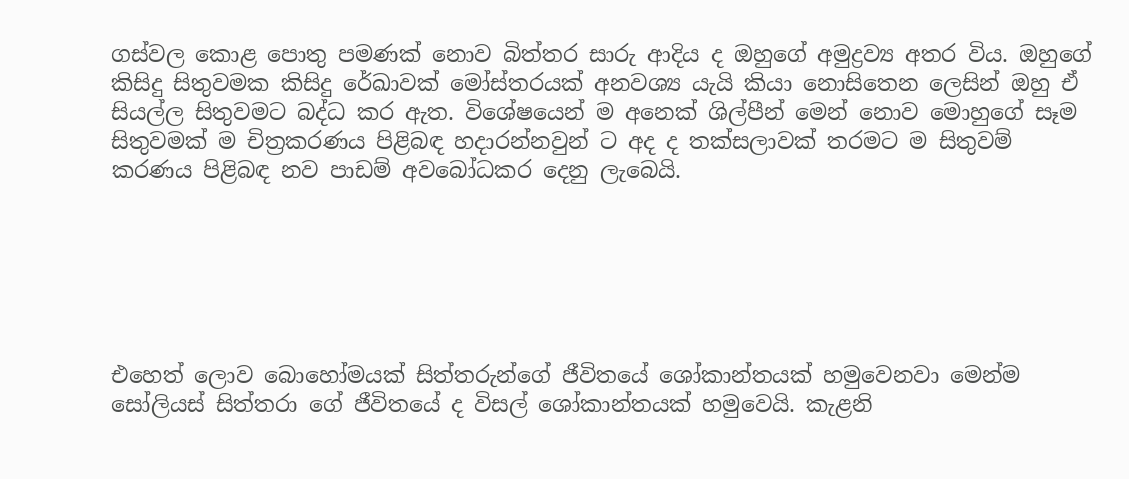ගස්වල කොළ පොතු පමණක් නොව බිත්තර සාරු ආදිය ද ඔහුගේ අමුද්‍රව්‍ය අතර විය. ඔහුගේ කිසිදු සිතුවමක කිසිදු රේඛාවක් මෝස්තරයක් අනවශ්‍ය යැයි කියා නොසිතෙන ලෙසින් ඔහු ඒ සියල්ල සිතුවමට බද්ධ කර ඇත. විශේෂයෙන් ම අනෙක් ශිල්පීන් මෙන් නොව මොහුගේ සෑම සිතුවමක් ම චිත්‍රකරණය පිළිබඳ හදාරන්නවුන් ට අද ද තක්සලාවක් තරමට ම සිතුවම් කරණය පිළිබඳ නව පාඩම් අවබෝධකර දෙනු ලැබෙයි.






එහෙත් ලොව බොහෝමයක් සිත්තරුන්ගේ ජීවිතයේ ශෝකාන්තයක් හමුවෙනවා මෙන්ම සෝලියස් සිත්තරා ගේ ජීවිතයේ ද විසල් ශෝකාන්තයක් හමුවෙයි. කැළනි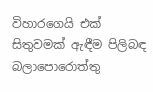විහාරගෙයි එක් සිතුවමක් ඇඳීම පිලිබඳ බලාපොරොත්තු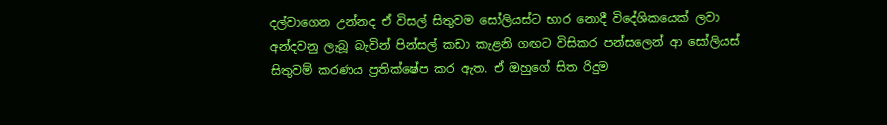දල්වාගෙන උන්නද ඒ විසල් සිතුවම සෝලියස්ට භාර නොදී විදේශිකයෙක් ලවා අන්දවනු ලැබූ බැවින් පින්සල් කඩා කැළනි ගඟට විසිකර පන්සලෙන් ආ සෝලියස් සිතුවම් කරණය ප්‍රතික්ෂේප කර ඇත. ඒ ඔහුගේ සිත රිදුම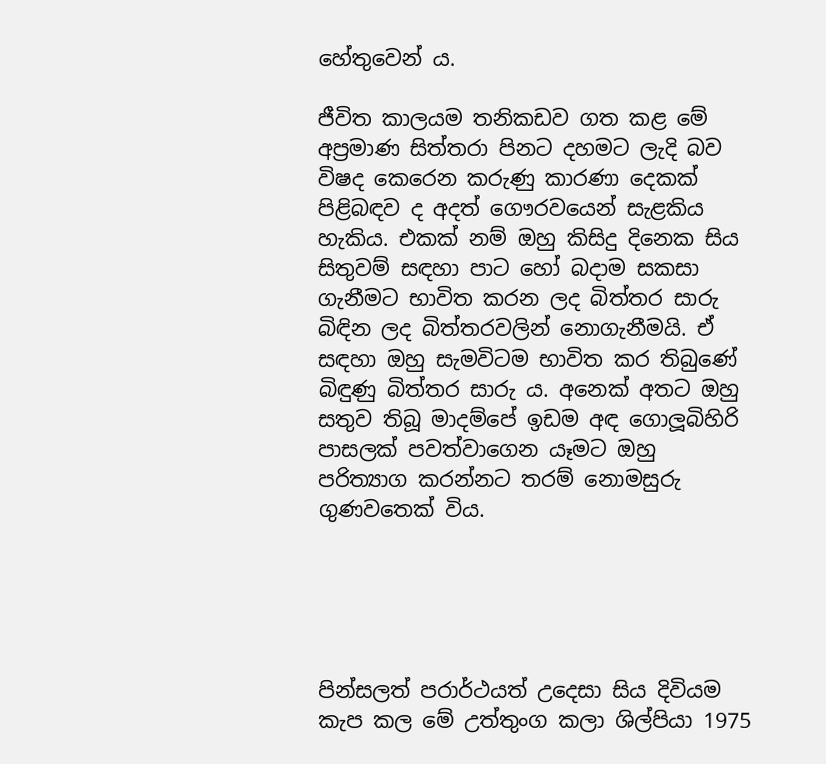හේතුවෙන් ය.

ජීවිත කාලයම තනිකඩව ගත කළ මේ අප්‍රමාණ සිත්තරා පිනට දහමට ලැදි බව විෂද කෙරෙන කරුණු කාරණා දෙකක් පිළිබඳව ද අදත් ගෞරවයෙන් සැළකිය හැකිය. එකක් නම් ඔහු කිසිදු දිනෙක සිය සිතුවම් සඳහා පාට හෝ බදාම සකසා ගැනීමට භාවිත කරන ලද බිත්තර සාරු බිඳින ලද බිත්තරවලින් නොගැනීමයි. ඒ සඳහා ඔහු සැමවිටම භාවිත කර තිබුණේ බිඳුණු බිත්තර සාරු ය. අනෙක් අතට ඔහු සතුව තිබූ මාදම්පේ ඉඩම අඳ ගොලූබිහිරි පාසලක් පවත්වාගෙන යෑමට ඔහු පරිත්‍යාග කරන්නට තරම් නොමසුරු ගුණවතෙක් විය.





පින්සලත් පරාර්ථයත් උදෙසා සිය දිවියම කැප කල මේ උත්තුංග කලා ශිල්පියා 1975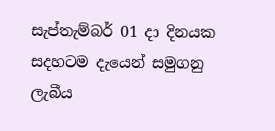සැප්තැම්බර් 01 දා දිනයක සදහටම දැයෙන් සමුගනු ලැබීය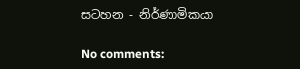සටහන - නිර්ණාමිකයා

No comments: